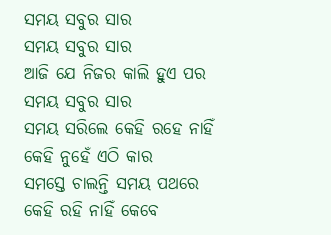ସମୟ ସବୁର ସାର
ସମୟ ସବୁର ସାର
ଆଜି ଯେ ନିଜର କାଲି ହୁଏ ପର
ସମୟ ସବୁର ସାର
ସମୟ ସରିଲେ କେହି ରହେ ନାହିଁ
କେହି ନୁହେଁ ଏଠି କାର
ସମସ୍ତେ ଚାଲନ୍ତି ସମୟ ପଥରେ
କେହି ରହି ନାହିଁ କେବେ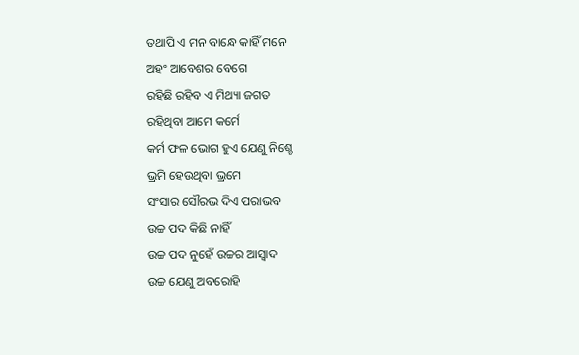ତଥାପି ଏ ମନ ବାନ୍ଧେ କାହିଁ ମନେ
ଅହଂ ଆବେଶର ବେଗେ
ରହିଛି ରହିବ ଏ ମିଥ୍ୟା ଜଗତ
ରହିଥିବା ଆମେ କର୍ମେ
କର୍ମ ଫଳ ଭୋଗ ହୁଏ ଯେଣୁ ନିଶ୍ଚେ
ଭ୍ରମି ହେଉଥିବା ଭ୍ରମେ
ସଂସାର ସୌରଭ ଦିଏ ପରାଭବ
ଉଚ୍ଚ ପଦ କିଛି ନାହିଁ
ଉଚ୍ଚ ପଦ ନୁହେଁ ଉଚ୍ଚର ଆସ୍ଵାଦ
ଉଚ୍ଚ ଯେଣୁ ଅବରୋହି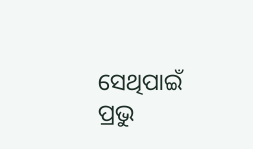ସେଥିପାଇଁ ପ୍ରଭୁ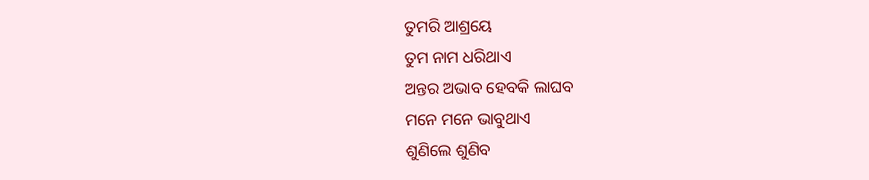ତୁମରି ଆଶ୍ରୟେ
ତୁମ ନାମ ଧରିଥାଏ
ଅନ୍ତର ଅଭାବ ହେବକି ଲାଘବ
ମନେ ମନେ ଭାବୁଥାଏ
ଶୁଣିଲେ ଶୁଣିବ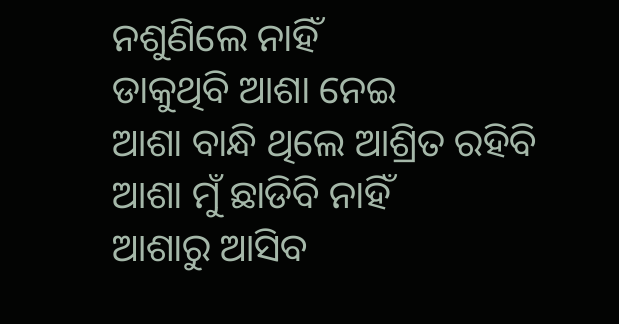ନଶୁଣିଲେ ନାହିଁ
ଡାକୁଥିବି ଆଶା ନେଇ
ଆଶା ବାନ୍ଧି ଥିଲେ ଆଶ୍ରିତ ରହିବି
ଆଶା ମୁଁ ଛାଡିବି ନାହିଁ
ଆଶାରୁ ଆସିବ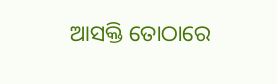ଆସକ୍ତି ତୋଠାରେ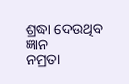ଶ୍ରଦ୍ଧା ଦେଉଥିବ ଜ୍ଞାନ
ନମ୍ରତା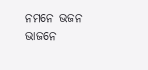ନମନେ ଭଜନ ଭାଜନେ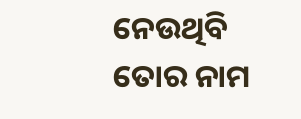ନେଉଥିବି ତୋର ନାମ